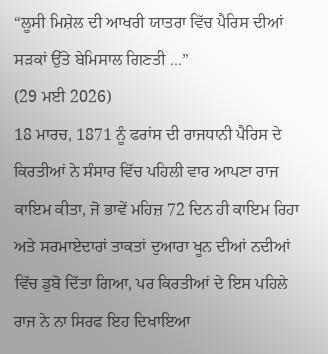“ਲੂਸੀ ਮਿਸ਼ੇਲ ਦੀ ਆਖਰੀ ਯਾਤਰਾ ਵਿੱਚ ਪੈਰਿਸ ਦੀਆਂ ਸੜਕਾਂ ਉੱਤੇ ਬੇਮਿਸਾਲ ਗਿਣਤੀ ...”
(29 ਮਈ 2026)
18 ਮਾਰਚ, 1871 ਨੂੰ ਫਰਾਂਸ ਦੀ ਰਾਜਧਾਨੀ ਪੈਰਿਸ ਦੇ ਕਿਰਤੀਆਂ ਨੇ ਸੰਸਾਰ ਵਿੱਚ ਪਹਿਲੀ ਵਾਰ ਆਪਣਾ ਰਾਜ ਕਾਇਮ ਕੀਤਾ, ਜੋ ਭਾਵੇਂ ਮਹਿਜ਼ 72 ਦਿਨ ਹੀ ਕਾਇਮ ਰਿਹਾ ਅਤੇ ਸਰਮਾਏਦਾਰਾਂ ਤਾਕਤਾਂ ਦੁਆਰਾ ਖੂਨ ਦੀਆਂ ਨਦੀਆਂ ਵਿੱਚ ਡੁਬੋ ਦਿੱਤਾ ਗਿਆ, ਪਰ ਕਿਰਤੀਆਂ ਦੇ ਇਸ ਪਹਿਲੇ ਰਾਜ ਨੇ ਨਾ ਸਿਰਫ ਇਹ ਦਿਖਾਇਆ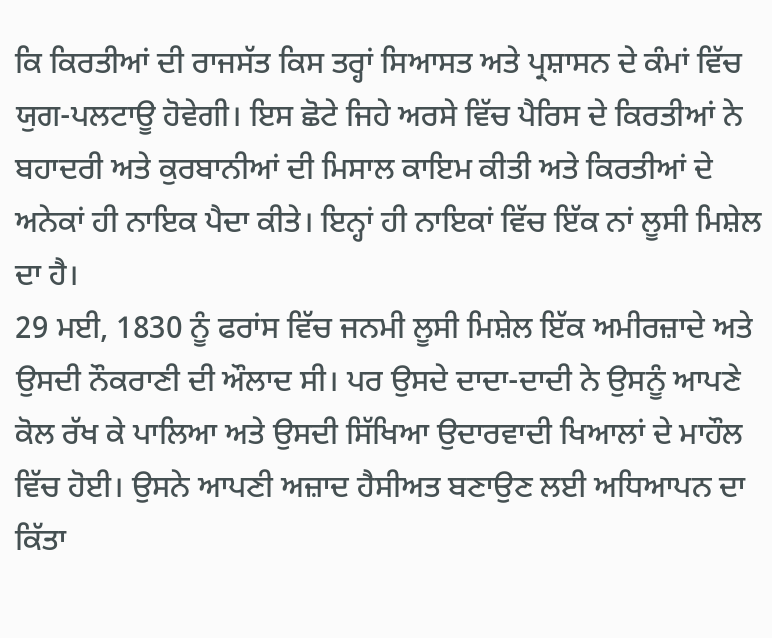ਕਿ ਕਿਰਤੀਆਂ ਦੀ ਰਾਜਸੱਤ ਕਿਸ ਤਰ੍ਹਾਂ ਸਿਆਸਤ ਅਤੇ ਪ੍ਰਸ਼ਾਸਨ ਦੇ ਕੰਮਾਂ ਵਿੱਚ ਯੁਗ-ਪਲਟਾਊ ਹੋਵੇਗੀ। ਇਸ ਛੋਟੇ ਜਿਹੇ ਅਰਸੇ ਵਿੱਚ ਪੈਰਿਸ ਦੇ ਕਿਰਤੀਆਂ ਨੇ ਬਹਾਦਰੀ ਅਤੇ ਕੁਰਬਾਨੀਆਂ ਦੀ ਮਿਸਾਲ ਕਾਇਮ ਕੀਤੀ ਅਤੇ ਕਿਰਤੀਆਂ ਦੇ ਅਨੇਕਾਂ ਹੀ ਨਾਇਕ ਪੈਦਾ ਕੀਤੇ। ਇਨ੍ਹਾਂ ਹੀ ਨਾਇਕਾਂ ਵਿੱਚ ਇੱਕ ਨਾਂ ਲੂਸੀ ਮਿਸ਼ੇਲ ਦਾ ਹੈ।
29 ਮਈ, 1830 ਨੂੰ ਫਰਾਂਸ ਵਿੱਚ ਜਨਮੀ ਲੂਸੀ ਮਿਸ਼ੇਲ ਇੱਕ ਅਮੀਰਜ਼ਾਦੇ ਅਤੇ ਉਸਦੀ ਨੌਕਰਾਣੀ ਦੀ ਔਲਾਦ ਸੀ। ਪਰ ਉਸਦੇ ਦਾਦਾ-ਦਾਦੀ ਨੇ ਉਸਨੂੰ ਆਪਣੇ ਕੋਲ ਰੱਖ ਕੇ ਪਾਲਿਆ ਅਤੇ ਉਸਦੀ ਸਿੱਖਿਆ ਉਦਾਰਵਾਦੀ ਖਿਆਲਾਂ ਦੇ ਮਾਹੌਲ ਵਿੱਚ ਹੋਈ। ਉਸਨੇ ਆਪਣੀ ਅਜ਼ਾਦ ਹੈਸੀਅਤ ਬਣਾਉਣ ਲਈ ਅਧਿਆਪਨ ਦਾ ਕਿੱਤਾ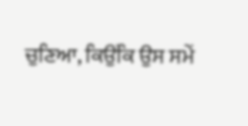ਚੁਣਿਆ, ਕਿਉਂਕਿ ਉਸ ਸਮੇਂ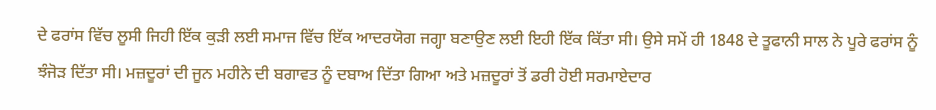ਦੇ ਫਰਾਂਸ ਵਿੱਚ ਲੂਸੀ ਜਿਹੀ ਇੱਕ ਕੁੜੀ ਲਈ ਸਮਾਜ ਵਿੱਚ ਇੱਕ ਆਦਰਯੋਗ ਜਗ੍ਹਾ ਬਣਾਉਣ ਲਈ ਇਹੀ ਇੱਕ ਕਿੱਤਾ ਸੀ। ਉਸੇ ਸਮੇਂ ਹੀ 1848 ਦੇ ਤੂਫਾਨੀ ਸਾਲ ਨੇ ਪੂਰੇ ਫਰਾਂਸ ਨੂੰ ਝੰਜੋੜ ਦਿੱਤਾ ਸੀ। ਮਜ਼ਦੂਰਾਂ ਦੀ ਜੂਨ ਮਹੀਨੇ ਦੀ ਬਗਾਵਤ ਨੂੰ ਦਬਾਅ ਦਿੱਤਾ ਗਿਆ ਅਤੇ ਮਜ਼ਦੂਰਾਂ ਤੋਂ ਡਰੀ ਹੋਈ ਸਰਮਾਏਦਾਰ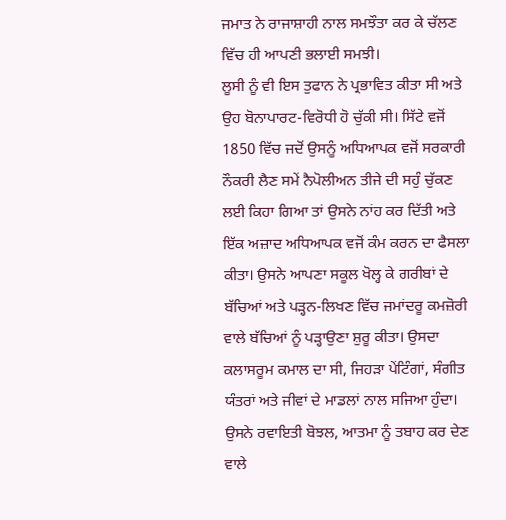ਜਮਾਤ ਨੇ ਰਾਜਾਸ਼ਾਹੀ ਨਾਲ ਸਮਝੌਤਾ ਕਰ ਕੇ ਚੱਲਣ ਵਿੱਚ ਹੀ ਆਪਣੀ ਭਲਾਈ ਸਮਝੀ।
ਲੂਸੀ ਨੂੰ ਵੀ ਇਸ ਤੁਫਾਨ ਨੇ ਪ੍ਰਭਾਵਿਤ ਕੀਤਾ ਸੀ ਅਤੇ ਉਹ ਬੋਨਾਪਾਰਟ-ਵਿਰੋਧੀ ਹੋ ਚੁੱਕੀ ਸੀ। ਸਿੱਟੇ ਵਜੋਂ 1850 ਵਿੱਚ ਜਦੋਂ ਉਸਨੂੰ ਅਧਿਆਪਕ ਵਜੋਂ ਸਰਕਾਰੀ ਨੌਕਰੀ ਲੈਣ ਸਮੇਂ ਨੈਪੋਲੀਅਨ ਤੀਜੇ ਦੀ ਸਹੁੰ ਚੁੱਕਣ ਲਈ ਕਿਹਾ ਗਿਆ ਤਾਂ ਉਸਨੇ ਨਾਂਹ ਕਰ ਦਿੱਤੀ ਅਤੇ ਇੱਕ ਅਜ਼ਾਦ ਅਧਿਆਪਕ ਵਜੋਂ ਕੰਮ ਕਰਨ ਦਾ ਫੈਸਲਾ ਕੀਤਾ। ਉਸਨੇ ਆਪਣਾ ਸਕੂਲ ਖੋਲ੍ਹ ਕੇ ਗਰੀਬਾਂ ਦੇ ਬੱਚਿਆਂ ਅਤੇ ਪੜ੍ਹਨ-ਲਿਖਣ ਵਿੱਚ ਜਮਾਂਦਰੂ ਕਮਜ਼ੋਰੀ ਵਾਲੇ ਬੱਚਿਆਂ ਨੂੰ ਪੜ੍ਹਾਉਣਾ ਸ਼ੁਰੂ ਕੀਤਾ। ਉਸਦਾ ਕਲਾਸਰੂਮ ਕਮਾਲ ਦਾ ਸੀ, ਜਿਹੜਾ ਪੇਂਟਿੰਗਾਂ, ਸੰਗੀਤ ਯੰਤਰਾਂ ਅਤੇ ਜੀਵਾਂ ਦੇ ਮਾਡਲਾਂ ਨਾਲ ਸਜਿਆ ਹੁੰਦਾ। ਉਸਨੇ ਰਵਾਇਤੀ ਬੋਝਲ, ਆਤਮਾ ਨੂੰ ਤਬਾਹ ਕਰ ਦੇਣ ਵਾਲੇ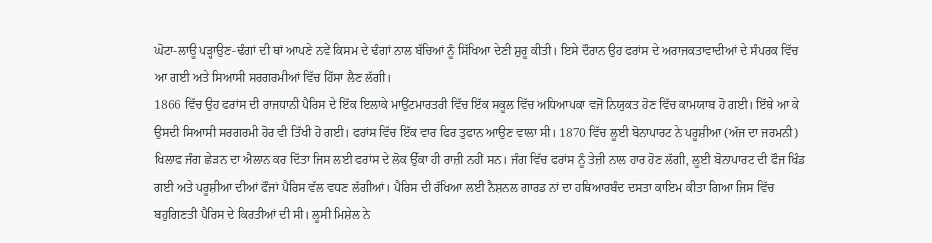ਘੋਟਾ-ਲਾਊ ਪੜ੍ਹਾਉਣ-ਢੰਗਾਂ ਦੀ ਥਾਂ ਆਪਣੇ ਨਵੇਂ ਕਿਸਮ ਦੇ ਢੰਗਾਂ ਨਾਲ ਬੱਚਿਆਂ ਨੂੰ ਸਿੱਖਿਆ ਦੇਣੀ ਸ਼ੁਰੂ ਕੀਤੀ। ਇਸੇ ਦੌਰਾਨ ਉਹ ਫਰਾਂਸ ਦੇ ਅਰਾਜਕਤਾਵਾਦੀਆਂ ਦੇ ਸੰਪਰਕ ਵਿੱਚ ਆ ਗਈ ਅਤੇ ਸਿਆਸੀ ਸਰਗਰਮੀਆਂ ਵਿੱਚ ਹਿੱਸਾ ਲੈਣ ਲੱਗੀ।
1866 ਵਿੱਚ ਉਹ ਫਰਾਂਸ ਦੀ ਰਾਜਧਾਨੀ ਪੈਰਿਸ ਦੇ ਇੱਕ ਇਲਾਕੇ ਮਾਉਂਟਮਾਰਤਰੀ ਵਿੱਚ ਇੱਕ ਸਕੂਲ ਵਿੱਚ ਅਧਿਆਪਕਾ ਵਜੋਂ ਨਿਯੁਕਤ ਹੋਣ ਵਿੱਚ ਕਾਮਯਾਬ ਹੋ ਗਈ। ਇੱਥੇ ਆ ਕੇ ਉਸਦੀ ਸਿਆਸੀ ਸਰਗਰਮੀ ਹੋਰ ਵੀ ਤਿੱਖੀ ਹੋ ਗਈ। ਫਰਾਂਸ ਵਿੱਚ ਇੱਕ ਵਾਰ ਫਿਰ ਤੁਫਾਨ ਆਉਣ ਵਾਲਾ ਸੀ। 1870 ਵਿੱਚ ਲੂਈ ਬੋਨਾਪਾਰਟ ਨੇ ਪਰੂਸ਼ੀਆ (ਅੱਜ ਦਾ ਜਰਮਨੀ) ਖਿਲਾਫ ਜੰਗ ਛੇੜਨ ਦਾ ਐਲਾਨ ਕਰ ਦਿੱਤਾ ਜਿਸ ਲਈ ਫਰਾਂਸ ਦੇ ਲੋਕ ਉੱਕਾ ਹੀ ਰਾਜ਼ੀ ਨਹੀਂ ਸਨ। ਜੰਗ ਵਿੱਚ ਫਰਾਂਸ ਨੂੰ ਤੇਜ਼ੀ ਨਾਲ ਹਾਰ ਹੋਣ ਲੱਗੀ, ਲੂਈ ਬੋਨਾਪਾਰਟ ਦੀ ਫੌਜ ਖਿੰਡ ਗਈ ਅਤੇ ਪਰੂਸ਼ੀਆ ਦੀਆਂ ਫੌਜਾਂ ਪੈਰਿਸ ਵੱਲ ਵਧਣ ਲੱਗੀਆਂ। ਪੈਰਿਸ ਦੀ ਰੱਖਿਆ ਲਈ ਨੈਸ਼ਨਲ ਗਾਰਡ ਨਾਂ ਦਾ ਹਥਿਆਰਬੰਦ ਦਸਤਾ ਕਾਇਮ ਕੀਤਾ ਗਿਆ ਜਿਸ ਵਿੱਚ ਬਹੁਗਿਣਤੀ ਪੈਰਿਸ ਦੇ ਕਿਰਤੀਆਂ ਦੀ ਸੀ। ਲੂਸੀ ਮਿਸ਼ੇਲ ਨੇ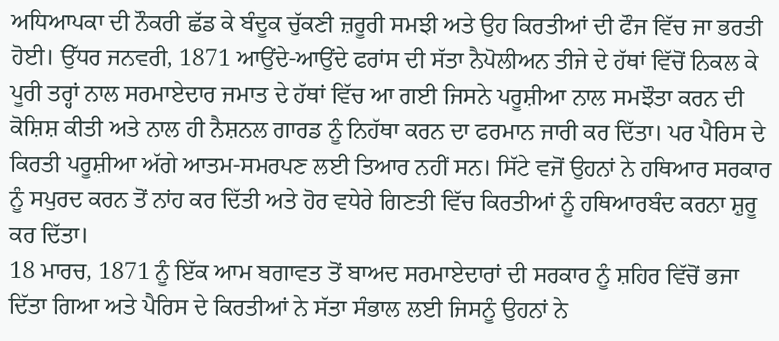ਅਧਿਆਪਕਾ ਦੀ ਨੌਕਰੀ ਛੱਡ ਕੇ ਬੰਦੂਕ ਚੁੱਕਣੀ ਜ਼ਰੂਰੀ ਸਮਝੀ ਅਤੇ ਉਹ ਕਿਰਤੀਆਂ ਦੀ ਫੌਜ ਵਿੱਚ ਜਾ ਭਰਤੀ ਹੋਈ। ਉੱਧਰ ਜਨਵਰੀ, 1871 ਆਉਂਦੇ-ਆਉਂਦੇ ਫਰਾਂਸ ਦੀ ਸੱਤਾ ਨੈਪੋਲੀਅਨ ਤੀਜੇ ਦੇ ਹੱਥਾਂ ਵਿੱਚੋਂ ਨਿਕਲ ਕੇ ਪੂਰੀ ਤਰ੍ਹਾਂ ਨਾਲ ਸਰਮਾਏਦਾਰ ਜਮਾਤ ਦੇ ਹੱਥਾਂ ਵਿੱਚ ਆ ਗਈ ਜਿਸਨੇ ਪਰੂਸ਼ੀਆ ਨਾਲ ਸਮਝੌਤਾ ਕਰਨ ਦੀ ਕੋਸ਼ਿਸ਼ ਕੀਤੀ ਅਤੇ ਨਾਲ ਹੀ ਨੈਸ਼ਨਲ ਗਾਰਡ ਨੂੰ ਨਿਹੱਥਾ ਕਰਨ ਦਾ ਫਰਮਾਨ ਜਾਰੀ ਕਰ ਦਿੱਤਾ। ਪਰ ਪੈਰਿਸ ਦੇ ਕਿਰਤੀ ਪਰੂਸ਼ੀਆ ਅੱਗੇ ਆਤਮ-ਸਮਰਪਣ ਲਈ ਤਿਆਰ ਨਹੀਂ ਸਨ। ਸਿੱਟੇ ਵਜੋਂ ਉਹਨਾਂ ਨੇ ਹਥਿਆਰ ਸਰਕਾਰ ਨੂੰ ਸਪੁਰਦ ਕਰਨ ਤੋਂ ਨਾਂਹ ਕਰ ਦਿੱਤੀ ਅਤੇ ਹੋਰ ਵਧੇਰੇ ਗਿਣਤੀ ਵਿੱਚ ਕਿਰਤੀਆਂ ਨੂੰ ਹਥਿਆਰਬੰਦ ਕਰਨਾ ਸ਼ੁਰੂ ਕਰ ਦਿੱਤਾ।
18 ਮਾਰਚ, 1871 ਨੂੰ ਇੱਕ ਆਮ ਬਗਾਵਤ ਤੋਂ ਬਾਅਦ ਸਰਮਾਏਦਾਰਾਂ ਦੀ ਸਰਕਾਰ ਨੂੰ ਸ਼ਹਿਰ ਵਿੱਚੋਂ ਭਜਾ ਦਿੱਤਾ ਗਿਆ ਅਤੇ ਪੈਰਿਸ ਦੇ ਕਿਰਤੀਆਂ ਨੇ ਸੱਤਾ ਸੰਭਾਲ ਲਈ ਜਿਸਨੂੰ ਉਹਨਾਂ ਨੇ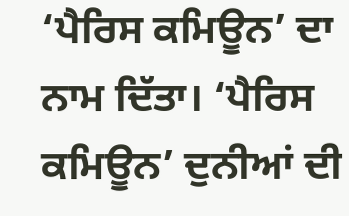‘ਪੈਰਿਸ ਕਮਿਊਨ’ ਦਾ ਨਾਮ ਦਿੱਤਾ। ‘ਪੈਰਿਸ ਕਮਿਊਨ’ ਦੁਨੀਆਂ ਦੀ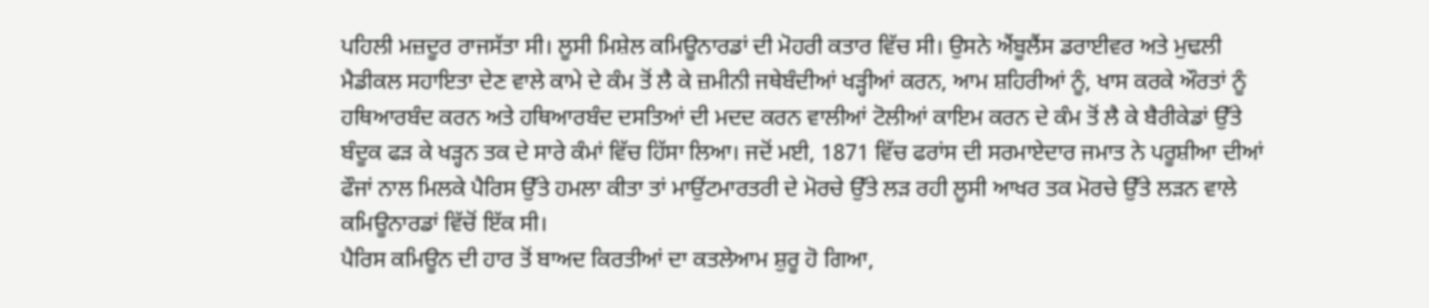ਪਹਿਲੀ ਮਜ਼ਦੂਰ ਰਾਜਸੱਤਾ ਸੀ। ਲੂਸੀ ਮਿਸ਼ੇਲ ਕਮਿਊਨਾਰਡਾਂ ਦੀ ਮੋਹਰੀ ਕਤਾਰ ਵਿੱਚ ਸੀ। ਉਸਨੇ ਐਂਬੂਲੈਂਸ ਡਰਾਈਵਰ ਅਤੇ ਮੁਢਲੀ ਮੈਡੀਕਲ ਸਹਾਇਤਾ ਦੇਣ ਵਾਲੇ ਕਾਮੇ ਦੇ ਕੰਮ ਤੋਂ ਲੈ ਕੇ ਜ਼ਮੀਨੀ ਜਥੇਬੰਦੀਆਂ ਖੜ੍ਹੀਆਂ ਕਰਨ, ਆਮ ਸ਼ਹਿਰੀਆਂ ਨੂੰ, ਖਾਸ ਕਰਕੇ ਔਰਤਾਂ ਨੂੰ ਹਥਿਆਰਬੰਦ ਕਰਨ ਅਤੇ ਹਥਿਆਰਬੰਦ ਦਸਤਿਆਂ ਦੀ ਮਦਦ ਕਰਨ ਵਾਲੀਆਂ ਟੋਲੀਆਂ ਕਾਇਮ ਕਰਨ ਦੇ ਕੰਮ ਤੋਂ ਲੈ ਕੇ ਬੈਰੀਕੇਡਾਂ ਉੱਤੇ ਬੰਦੂਕ ਫੜ ਕੇ ਖੜ੍ਹਨ ਤਕ ਦੇ ਸਾਰੇ ਕੰਮਾਂ ਵਿੱਚ ਹਿੱਸਾ ਲਿਆ। ਜਦੋਂ ਮਈ, 1871 ਵਿੱਚ ਫਰਾਂਸ ਦੀ ਸਰਮਾਏਦਾਰ ਜਮਾਤ ਨੇ ਪਰੂਸ਼ੀਆ ਦੀਆਂ ਫੌਜਾਂ ਨਾਲ ਮਿਲਕੇ ਪੈਰਿਸ ਉੱਤੇ ਹਮਲਾ ਕੀਤਾ ਤਾਂ ਮਾਉਂਟਮਾਰਤਰੀ ਦੇ ਮੋਰਚੇ ਉੱਤੇ ਲੜ ਰਹੀ ਲੂਸੀ ਆਖਰ ਤਕ ਮੋਰਚੇ ਉੱਤੇ ਲੜਨ ਵਾਲੇ ਕਮਿਊਨਾਰਡਾਂ ਵਿੱਚੋਂ ਇੱਕ ਸੀ।
ਪੈਰਿਸ ਕਮਿਊਨ ਦੀ ਹਾਰ ਤੋਂ ਬਾਅਦ ਕਿਰਤੀਆਂ ਦਾ ਕਤਲੇਆਮ ਸ਼ੁਰੂ ਹੋ ਗਿਆ,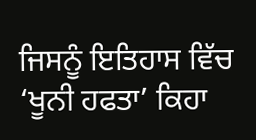ਜਿਸਨੂੰ ਇਤਿਹਾਸ ਵਿੱਚ ‘ਖੂਨੀ ਹਫਤਾ’ ਕਿਹਾ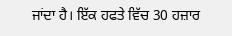ਜਾਂਦਾ ਹੈ। ਇੱਕ ਹਫਤੇ ਵਿੱਚ 30 ਹਜ਼ਾਰ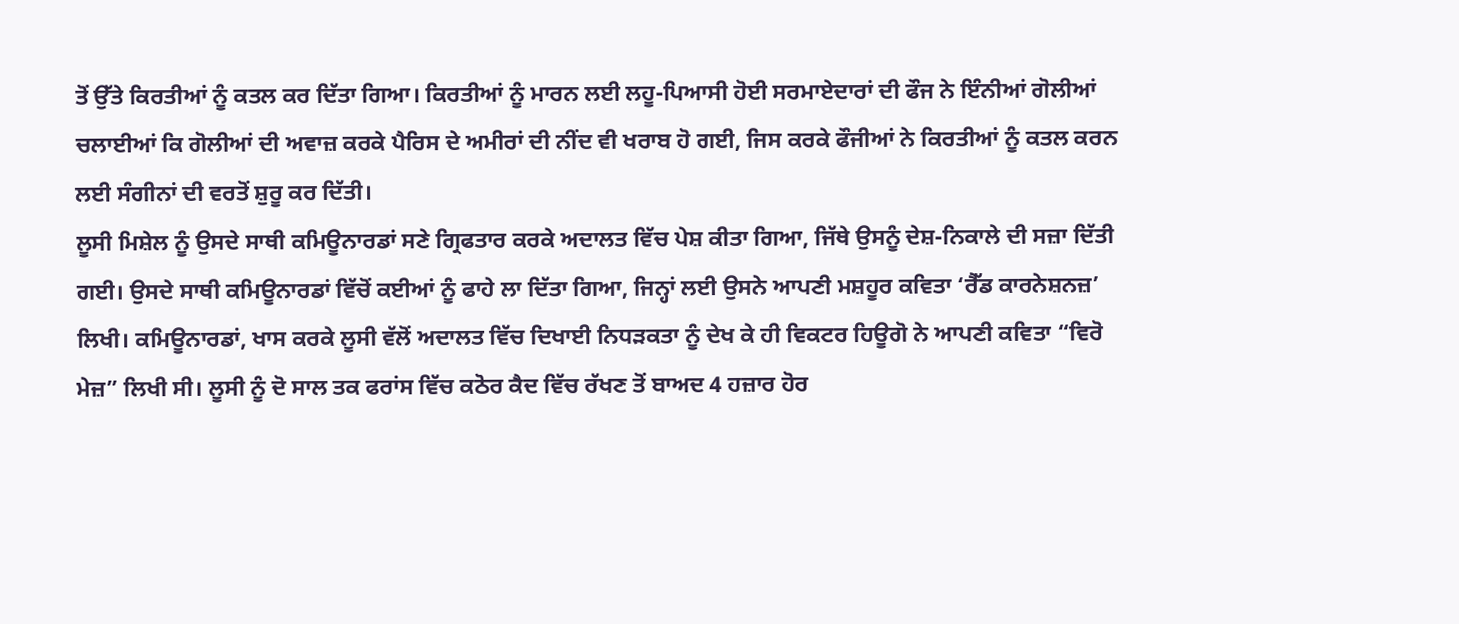ਤੋਂ ਉੱਤੇ ਕਿਰਤੀਆਂ ਨੂੰ ਕਤਲ ਕਰ ਦਿੱਤਾ ਗਿਆ। ਕਿਰਤੀਆਂ ਨੂੰ ਮਾਰਨ ਲਈ ਲਹੂ-ਪਿਆਸੀ ਹੋਈ ਸਰਮਾਏਦਾਰਾਂ ਦੀ ਫੌਜ ਨੇ ਇੰਨੀਆਂ ਗੋਲੀਆਂ ਚਲਾਈਆਂ ਕਿ ਗੋਲੀਆਂ ਦੀ ਅਵਾਜ਼ ਕਰਕੇ ਪੈਰਿਸ ਦੇ ਅਮੀਰਾਂ ਦੀ ਨੀਂਦ ਵੀ ਖਰਾਬ ਹੋ ਗਈ, ਜਿਸ ਕਰਕੇ ਫੌਜੀਆਂ ਨੇ ਕਿਰਤੀਆਂ ਨੂੰ ਕਤਲ ਕਰਨ ਲਈ ਸੰਗੀਨਾਂ ਦੀ ਵਰਤੋਂ ਸ਼ੁਰੂ ਕਰ ਦਿੱਤੀ।
ਲੂਸੀ ਮਿਸ਼ੇਲ ਨੂੰ ਉਸਦੇ ਸਾਥੀ ਕਮਿਊਨਾਰਡਾਂ ਸਣੇ ਗ੍ਰਿਫਤਾਰ ਕਰਕੇ ਅਦਾਲਤ ਵਿੱਚ ਪੇਸ਼ ਕੀਤਾ ਗਿਆ, ਜਿੱਥੇ ਉਸਨੂੰ ਦੇਸ਼-ਨਿਕਾਲੇ ਦੀ ਸਜ਼ਾ ਦਿੱਤੀ ਗਈ। ਉਸਦੇ ਸਾਥੀ ਕਮਿਊਨਾਰਡਾਂ ਵਿੱਚੋਂ ਕਈਆਂ ਨੂੰ ਫਾਹੇ ਲਾ ਦਿੱਤਾ ਗਿਆ, ਜਿਨ੍ਹਾਂ ਲਈ ਉਸਨੇ ਆਪਣੀ ਮਸ਼ਹੂਰ ਕਵਿਤਾ ‘ਰੈੱਡ ਕਾਰਨੇਸ਼ਨਜ਼’ ਲਿਖੀ। ਕਮਿਊਨਾਰਡਾਂ, ਖਾਸ ਕਰਕੇ ਲੂਸੀ ਵੱਲੋਂ ਅਦਾਲਤ ਵਿੱਚ ਦਿਖਾਈ ਨਿਧੜਕਤਾ ਨੂੰ ਦੇਖ ਕੇ ਹੀ ਵਿਕਟਰ ਹਿਊਗੋ ਨੇ ਆਪਣੀ ਕਵਿਤਾ “ਵਿਰੋ ਮੇਜ਼” ਲਿਖੀ ਸੀ। ਲੂਸੀ ਨੂੰ ਦੋ ਸਾਲ ਤਕ ਫਰਾਂਸ ਵਿੱਚ ਕਠੋਰ ਕੈਦ ਵਿੱਚ ਰੱਖਣ ਤੋਂ ਬਾਅਦ 4 ਹਜ਼ਾਰ ਹੋਰ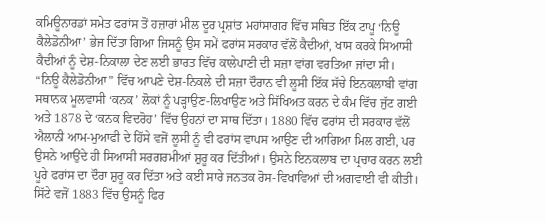ਕਮਿਊਨਾਰਡਾਂ ਸਮੇਤ ਫਰਾਂਸ ਤੋਂ ਹਜ਼ਾਰਾਂ ਮੀਲ ਦੂਰ ਪ੍ਰਸ਼ਾਂਤ ਮਹਾਂਸਾਗਰ ਵਿੱਚ ਸਥਿਤ ਇੱਕ ਟਾਪੂ ‘ਨਿਊ ਕੈਲੇਡੋਨੀਆ’ ਭੇਜ ਦਿੱਤਾ ਗਿਆ ਜਿਸਨੂੰ ਉਸ ਸਮੇਂ ਫਰਾਂਸ ਸਰਕਾਰ ਵੱਲੋਂ ਕੈਦੀਆਂ, ਖਾਸ ਕਰਕੇ ਸਿਆਸੀ ਕੈਦੀਆਂ ਨੂੰ ਦੇਸ਼-ਨਿਕਾਲਾ ਦੇਣ ਲਈ ਭਾਰਤ ਵਿੱਚ ਕਾਲੇਪਾਣੀ ਦੀ ਸਜ਼ਾ ਵਾਂਗ ਵਰਤਿਆ ਜਾਂਦਾ ਸੀ।
“ਨਿਊ ਕੈਲੇਡੋਨੀਆ” ਵਿੱਚ ਆਪਣੇ ਦੇਸ਼-ਨਿਕਲੇ ਦੀ ਸਜ਼ਾ ਦੌਰਾਨ ਵੀ ਲੂਸੀ ਇੱਕ ਸੱਚੇ ਇਨਕਲਾਬੀ ਵਾਂਗ ਸਥਾਨਕ ਮੂਲਵਾਸੀ ‘ਕਨਕ’ ਲੋਕਾਂ ਨੂੰ ਪੜ੍ਹਾਉਣ-ਲਿਖਾਉਣ ਅਤੇ ਸਿੱਖਿਅਤ ਕਰਨ ਦੇ ਕੰਮ ਵਿੱਚ ਜੁੱਟ ਗਈ ਅਤੇ 1878 ਦੇ ‘ਕਨਕ ਵਿਦਰੋਹ’ ਵਿੱਚ ਉਹਨਾਂ ਦਾ ਸਾਥ ਦਿੱਤਾ। 1880 ਵਿੱਚ ਫਰਾਂਸ ਦੀ ਸਰਕਾਰ ਵੱਲੋਂ ਐਲਾਨੀ ਆਮ-ਮੁਆਫੀ ਦੇ ਹਿੱਸੇ ਵਜੋਂ ਲੂਸੀ ਨੂੰ ਵੀ ਫਰਾਂਸ ਵਾਪਸ ਆਉਣ ਦੀ ਆਗਿਆ ਮਿਲ ਗਈ, ਪਰ ਉਸਨੇ ਆਉਂਦੇ ਹੀ ਸਿਆਸੀ ਸਰਗਰਮੀਆਂ ਸ਼ੁਰੂ ਕਰ ਦਿੱਤੀਆਂ। ਉਸਨੇ ਇਨਕਲਾਬ ਦਾ ਪ੍ਰਚਾਰ ਕਰਨ ਲਈ ਪੂਰੇ ਫਰਾਂਸ ਦਾ ਦੌਰਾ ਸ਼ੁਰੂ ਕਰ ਦਿੱਤਾ ਅਤੇ ਕਈ ਸਾਰੇ ਜਨਤਕ ਰੋਸ-ਵਿਖਾਵਿਆਂ ਦੀ ਅਗਵਾਈ ਵੀ ਕੀਤੀ। ਸਿੱਟੇ ਵਜੋਂ 1883 ਵਿੱਚ ਉਸਨੂੰ ਫਿਰ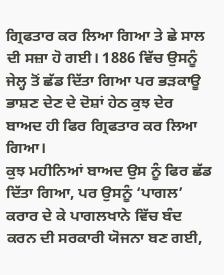ਗ੍ਰਿਫਤਾਰ ਕਰ ਲਿਆ ਗਿਆ ਤੇ ਛੇ ਸਾਲ ਦੀ ਸਜ਼ਾ ਹੋ ਗਈ। 1886 ਵਿੱਚ ਉਸਨੂੰ ਜੇਲ੍ਹ ਤੋਂ ਛੱਡ ਦਿੱਤਾ ਗਿਆ ਪਰ ਭੜਕਾਊ ਭਾਸ਼ਣ ਦੇਣ ਦੇ ਦੋਸ਼ਾਂ ਹੇਠ ਕੁਝ ਦੇਰ ਬਾਅਦ ਹੀ ਫਿਰ ਗ੍ਰਿਫਤਾਰ ਕਰ ਲਿਆ ਗਿਆ।
ਕੁਝ ਮਹੀਨਿਆਂ ਬਾਅਦ ਉਸ ਨੂੰ ਫਿਰ ਛੱਡ ਦਿੱਤਾ ਗਿਆ, ਪਰ ਉਸਨੂੰ ‘ਪਾਗਲ’ ਕਰਾਰ ਦੇ ਕੇ ਪਾਗਲਖਾਨੇ ਵਿੱਚ ਬੰਦ ਕਰਨ ਦੀ ਸਰਕਾਰੀ ਯੋਜਨਾ ਬਣ ਗਈ,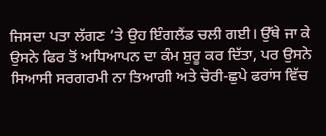ਜਿਸਦਾ ਪਤਾ ਲੱਗਣ ’ਤੇ ਉਹ ਇੰਗਲੈਂਡ ਚਲੀ ਗਈ। ਉੱਥੇ ਜਾ ਕੇ ਉਸਨੇ ਫਿਰ ਤੋਂ ਅਧਿਆਪਨ ਦਾ ਕੰਮ ਸ਼ੁਰੂ ਕਰ ਦਿੱਤਾ, ਪਰ ਉਸਨੇ ਸਿਆਸੀ ਸਰਗਰਮੀ ਨਾ ਤਿਆਗੀ ਅਤੇ ਚੋਰੀ-ਛੁਪੇ ਫਰਾਂਸ ਵਿੱਚ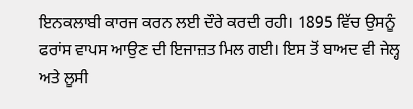ਇਨਕਲਾਬੀ ਕਾਰਜ ਕਰਨ ਲਈ ਦੌਰੇ ਕਰਦੀ ਰਹੀ। 1895 ਵਿੱਚ ਉਸਨੂੰ ਫਰਾਂਸ ਵਾਪਸ ਆਉਣ ਦੀ ਇਜਾਜ਼ਤ ਮਿਲ ਗਈ। ਇਸ ਤੋਂ ਬਾਅਦ ਵੀ ਜੇਲ੍ਹ ਅਤੇ ਲੂਸੀ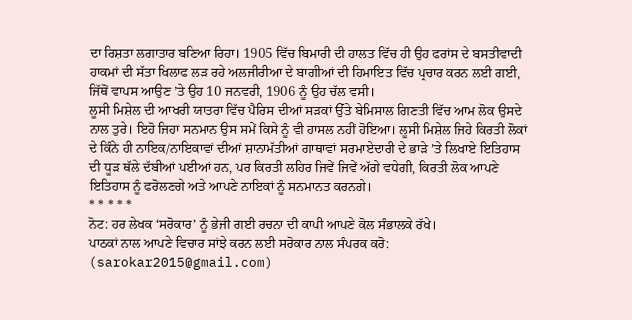ਦਾ ਰਿਸ਼ਤਾ ਲਗਾਤਾਰ ਬਣਿਆ ਰਿਹਾ। 1905 ਵਿੱਚ ਬਿਮਾਰੀ ਦੀ ਹਾਲਤ ਵਿੱਚ ਹੀ ਉਹ ਫਰਾਂਸ ਦੇ ਬਸਤੀਵਾਦੀ ਹਾਕਮਾਂ ਦੀ ਸੱਤਾ ਖਿਲਾਫ ਲੜ ਰਹੇ ਅਲਜੀਰੀਆ ਦੇ ਬਾਗੀਆਂ ਦੀ ਹਿਮਾਇਤ ਵਿੱਚ ਪ੍ਰਚਾਰ ਕਰਨ ਲਈ ਗਈ, ਜਿੱਥੋਂ ਵਾਪਸ ਆਉਣ ’ਤੇ ਉਹ 10 ਜਨਵਰੀ, 1906 ਨੂੰ ਉਹ ਚੱਲ ਵਸੀ।
ਲੂਸੀ ਮਿਸ਼ੇਲ ਦੀ ਆਖਰੀ ਯਾਤਰਾ ਵਿੱਚ ਪੈਰਿਸ ਦੀਆਂ ਸੜਕਾਂ ਉੱਤੇ ਬੇਮਿਸਾਲ ਗਿਣਤੀ ਵਿੱਚ ਆਮ ਲੋਕ ਉਸਦੇ ਨਾਲ ਤੁਰੇ। ਇਹੋ ਜਿਹਾ ਸਨਮਾਨ ਉਸ ਸਮੇਂ ਕਿਸੇ ਨੂੰ ਵੀ ਹਾਸਲ ਨਹੀਂ ਹੋਇਆ। ਲੂਸੀ ਮਿਸ਼ੇਲ ਜਿਹੇ ਕਿਰਤੀ ਲੋਕਾਂ ਦੇ ਕਿੰਨੇ ਹੀ ਨਾਇਕ/ਨਾਇਕਾਵਾਂ ਦੀਆਂ ਸ਼ਾਨਾਮੱਤੀਆਂ ਗਾਥਾਵਾਂ ਸਰਮਾਏਦਾਰੀ ਦੇ ਭਾੜੇ ’ਤੇ ਲਿਖਾਏ ਇਤਿਹਾਸ ਦੀ ਧੂੜ ਥੱਲੇ ਦੱਬੀਆਂ ਪਈਆਂ ਹਨ, ਪਰ ਕਿਰਤੀ ਲਹਿਰ ਜਿਵੇਂ ਜਿਵੇਂ ਅੱਗੇ ਵਧੇਗੀ, ਕਿਰਤੀ ਲੋਕ ਆਪਣੇ ਇਤਿਹਾਸ ਨੂੰ ਫਰੋਲਣਗੇ ਅਤੇ ਆਪਣੇ ਨਾਇਕਾਂ ਨੂੰ ਸਨਮਾਨਤ ਕਰਨਗੇ।
* * * * *
ਨੋਟ: ਹਰ ਲੇਖਕ ‘ਸਰੋਕਾਰ’ ਨੂੰ ਭੇਜੀ ਗਈ ਰਚਨਾ ਦੀ ਕਾਪੀ ਆਪਣੇ ਕੋਲ ਸੰਭਾਲਕੇ ਰੱਖੇ।
ਪਾਠਕਾਂ ਨਾਲ ਆਪਣੇ ਵਿਚਾਰ ਸਾਂਝੇ ਕਰਨ ਲਈ ਸਰੋਕਾਰ ਨਾਲ ਸੰਪਰਕ ਕਰੋ: (sarokar2015@gmail.com)